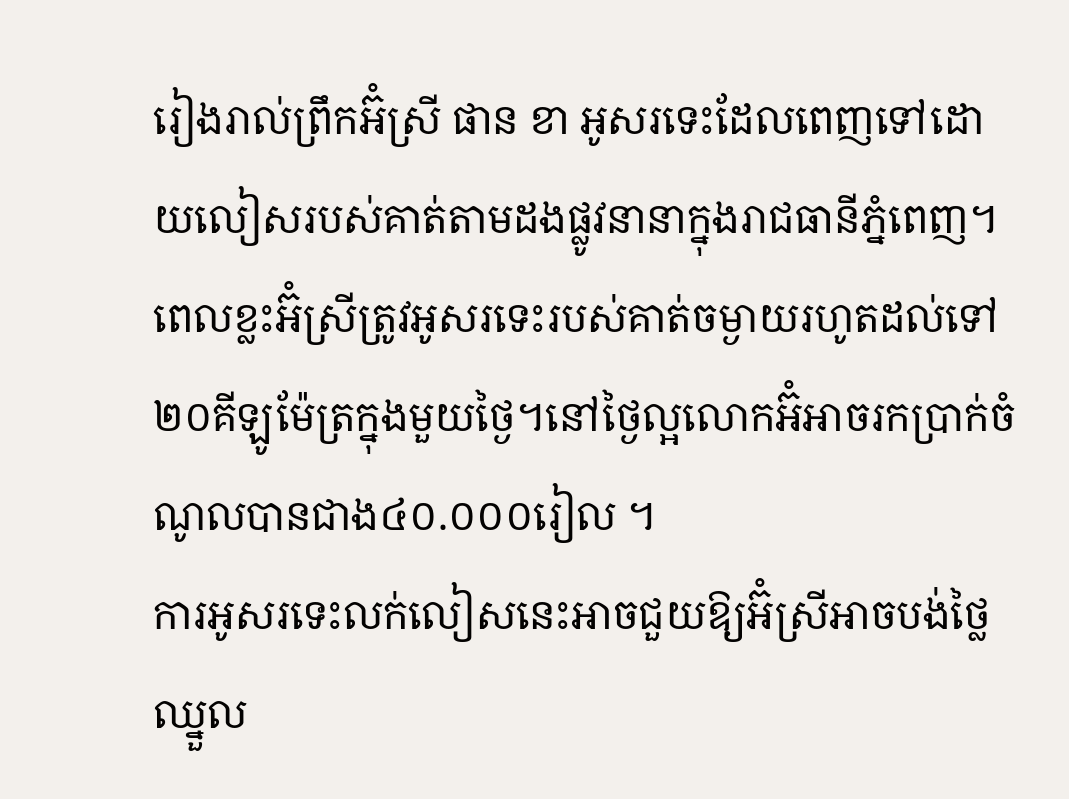រៀងរាល់ព្រឹកអ៊ំស្រី ផាន ខា អូសរទេះដែលពេញទៅដោយលៀសរបស់គាត់តាមដងផ្លូវនានាក្នុងរាជធានីភ្នំពេញ។ ពេលខ្លះអ៊ំស្រីត្រូវអូសរទេះរបស់គាត់ចម្ងាយរហូតដល់ទៅ២០គីឡូម៉ែត្រក្នុងមួយថ្ងៃ។នៅថ្ងៃល្អលោកអ៊ំអាចរកប្រាក់ចំណូលបានជាង៤០.០០០រៀល ។
ការអូសរទេះលក់លៀសនេះអាចជួយឱ្យអ៊ំស្រីអាចបង់ថ្លៃឈ្នួល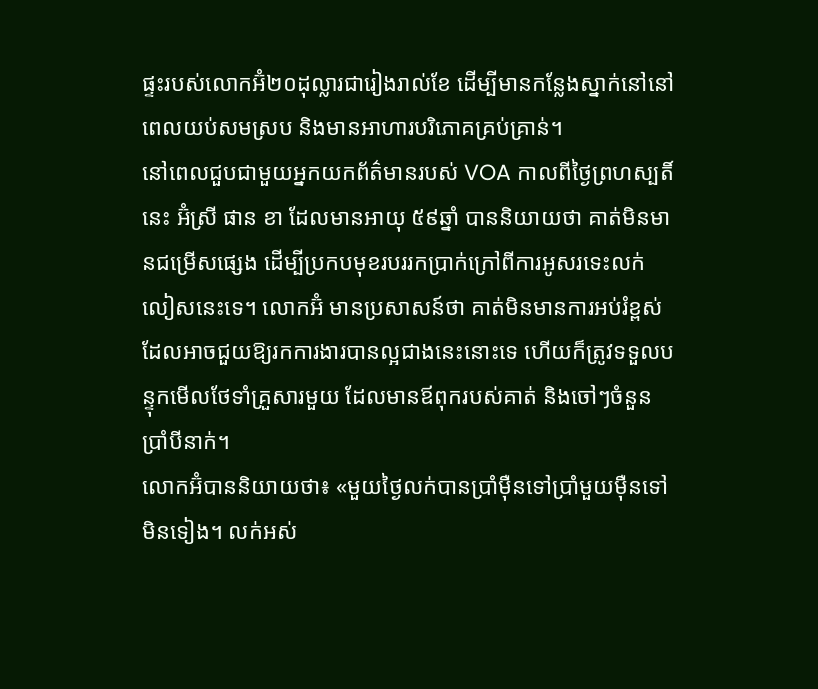ផ្ទះរបស់លោកអ៊ំ២០ដុល្លារជារៀងរាល់ខែ ដើម្បីមានកន្លែងស្នាក់នៅនៅពេលយប់សមស្រប និងមានអាហារបរិភោគគ្រប់គ្រាន់។
នៅពេលជួបជាមួយអ្នកយកព័ត៌មានរបស់ VOA កាលពីថ្ងៃព្រហស្បតិ៍នេះ អ៊ំស្រី ផាន ខា ដែលមានអាយុ ៥៩ឆ្នាំ បាននិយាយថា គាត់មិនមានជម្រើសផ្សេង ដើម្បីប្រកបមុខរបររកប្រាក់ក្រៅពីការអូសរទេះលក់លៀសនេះទេ។ លោកអ៊ំ មានប្រសាសន៍ថា គាត់មិនមានការអប់រំខ្ពស់ដែលអាចជួយឱ្យរកការងារបានល្អជាងនេះនោះទេ ហើយក៏ត្រូវទទួលបន្ទុកមើលថែទាំគ្រួសារមួយ ដែលមានឪពុករបស់គាត់ និងចៅៗចំនួនប្រាំបីនាក់។
លោកអ៊ំបាននិយាយថា៖ «មួយថ្ងៃលក់បានប្រាំម៉ឺនទៅប្រាំមួយម៉ឺនទៅមិនទៀង។ លក់អស់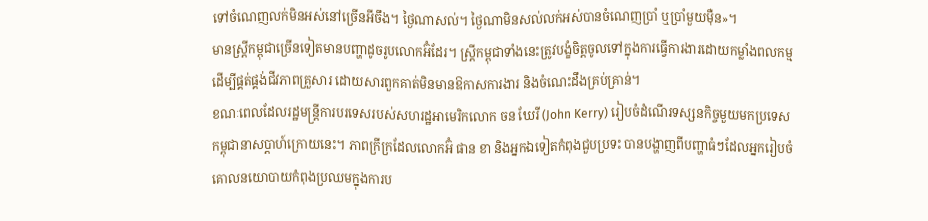ទៅចំណេញលក់មិនអស់នៅច្រើនអីចឹង។ ថ្ងៃណាសល់។ ថ្ងៃណាមិនសល់លក់អស់បានចំណេញប្រាំ ឬប្រាំមួយម៉ឺន»។
មានស្ត្រីកម្ពុជាច្រើនទៀតមានបញ្ហាដូចរូបលោកអ៊ំដែរ។ ស្ត្រីកម្ពុជាទាំងនេះត្រូវបង្ខំចិត្តចូលទៅក្នុងការធ្វើការងារដោយកម្លាំងពលកម្ម ដើម្បីផ្គត់ផ្គង់ជីវភាពគ្រួសារ ដោយសារពួកគាត់មិនមានឱកាសការងារ និងចំណេះដឹងគ្រប់គ្រាន់។
ខណៈពេលដែលរដ្ឋមន្ត្រីការបរទេសរបស់សហរដ្ឋអាមេរិកលោក ចន ឃែរី (John Kerry) រៀបចំដំណើរទស្សនកិច្ចមួយមកប្រទេសកម្ពុជានាសប្តាហ៍ក្រោយនេះ។ ភាពក្រីក្រដែលលោកអ៊ំ ផាន ខា និងអ្នកឯទៀតកំពុងជួបប្រទះ បានបង្ហាញពីបញ្ហាធំៗដែលអ្នករៀបចំគោលនយោបាយកំពុងប្រឈមក្នុងការប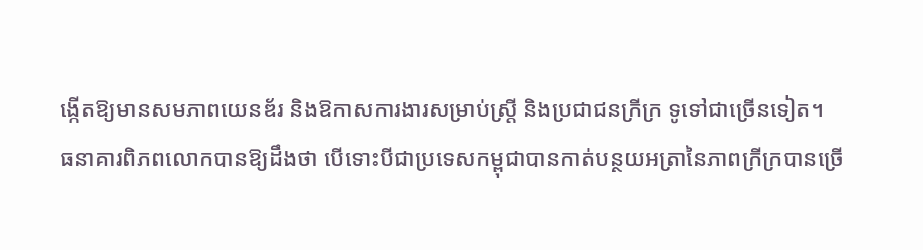ង្កើតឱ្យមានសមភាពយេនឌ័រ និងឱកាសការងារសម្រាប់ស្រ្តី និងប្រជាជនក្រីក្រ ទូទៅជាច្រើនទៀត។
ធនាគារពិភពលោកបានឱ្យដឹងថា បើទោះបីជាប្រទេសកម្ពុជាបានកាត់បន្ថយអត្រានៃភាពក្រីក្របានច្រើ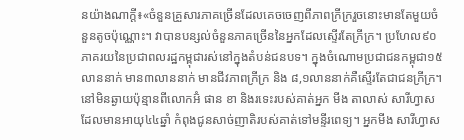នយ៉ាងណាក្តី៖«ចំនួនគ្រួសារភាគច្រើនដែលគេចចេញពីភាពក្រីក្ររួចនោះមានតែមួយចំនួនតូចប៉ុណ្ណោះ។ វាបានបន្សល់ចំនួនភាគច្រើននៃអ្នកដែលស្ទើរតែក្រីក្រ។ ប្រហែល៩០ភាគរយនៃប្រជាពលរដ្ឋកម្ពុជារស់នៅក្នុងតំបន់ជនបទ។ ក្នុងចំណោមប្រជាជនកម្ពុជា១៥លាននាក់ មាន៣លាននាក់ មានជីវភាពក្រីក្រ និង ៨,១លាននាក់គឺស្ទើរតែជាជនក្រីក្រ។
នៅមិនឆ្ងាយប៉ុន្មានពីលោកអ៊ំ ផាន ខា និងរទេះរបស់គាត់អ្នក មីង តាលាស់ សារីហ្វាស ដែលមានអាយុ៤៤ឆ្នាំ កំពុងជូនសាច់ញាតិរបស់គាត់ទៅមន្ទីរពេទ្យ។ អ្នកមីង សារីហ្វាស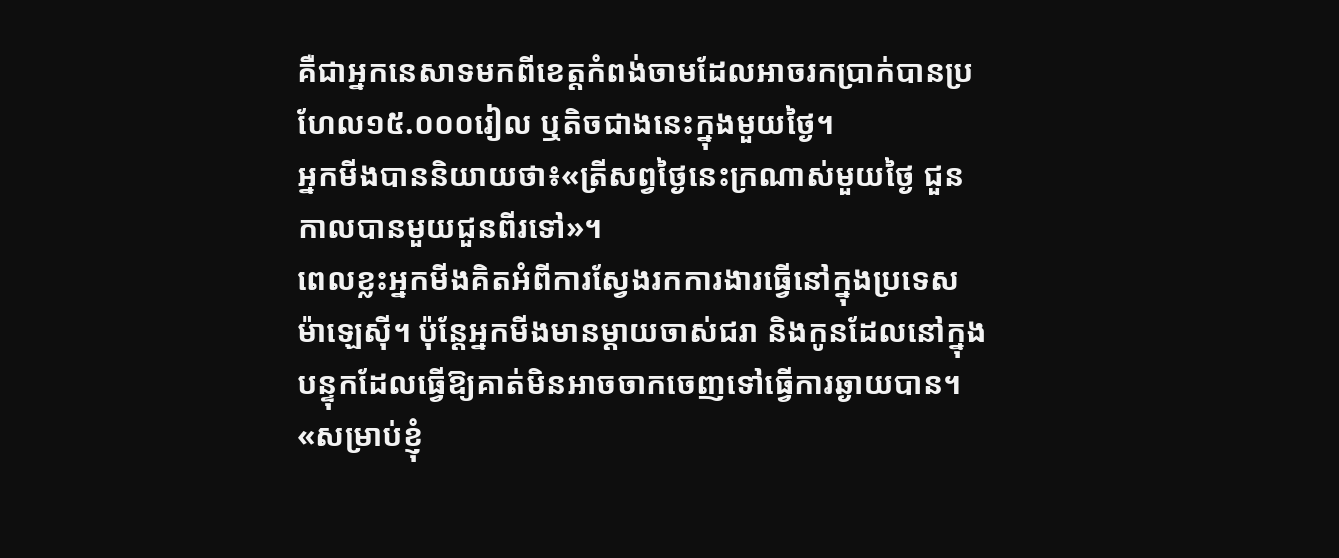គឺជាអ្នកនេសាទមកពីខេត្តកំពង់ចាមដែលអាចរកប្រាក់បានប្រហែល១៥.០០០រៀល ឬតិចជាងនេះក្នុងមួយថ្ងៃ។
អ្នកមីងបាននិយាយថា៖«ត្រីសព្វថ្ងៃនេះក្រណាស់មួយថ្ងៃ ជួនកាលបានមួយជួនពីរទៅ»។
ពេលខ្លះអ្នកមីងគិតអំពីការស្វែងរកការងារធ្វើនៅក្នុងប្រទេសម៉ាឡេស៊ី។ ប៉ុន្តែអ្នកមីងមានម្តាយចាស់ជរា និងកូនដែលនៅក្នុងបន្ទុកដែលធ្វើឱ្យគាត់មិនអាចចាកចេញទៅធ្វើការឆ្ងាយបាន។
«សម្រាប់ខ្ញុំ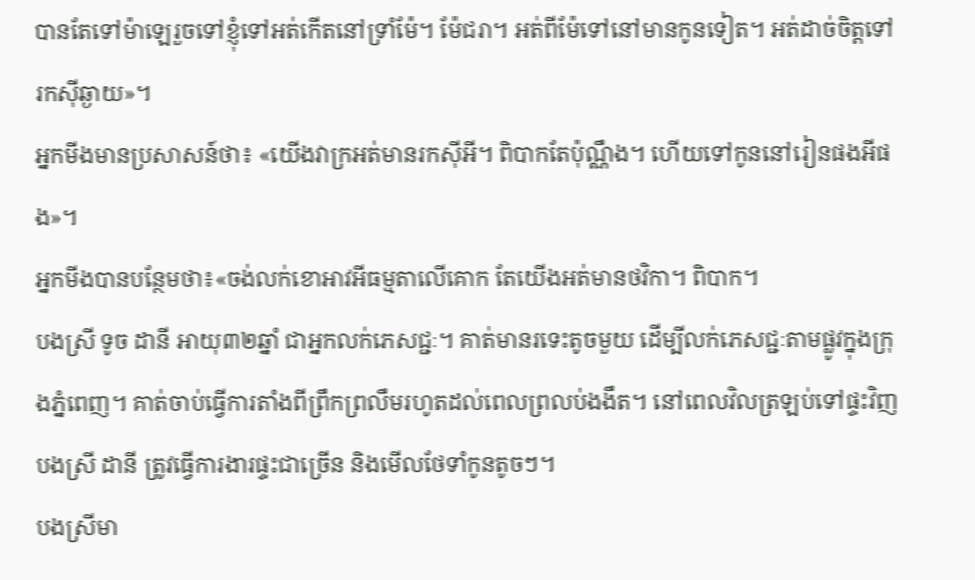បានតែទៅម៉ាឡេរួចទៅខ្ញុំទៅអត់កើតនៅទ្រាំម៉ែ។ ម៉ែជរា។ អត់ពីម៉ែទៅនៅមានកូនទៀត។ អត់ដាច់ចិត្តទៅរកស៊ីឆ្ងាយ»។
អ្នកមីងមានប្រសាសន៍ថា៖ «យើងវាក្រអត់មានរកស៊ីអី។ ពិបាកតែប៉ុណ្ណឹង។ ហើយទៅកូននៅរៀនផងអីផង»។
អ្នកមីងបានបន្ថែមថា៖«ចង់លក់ខោអាវអីធម្មតាលើគោក តែយើងអត់មានថវិកា។ ពិបាក។
បងស្រី ទូច ដានី អាយុ៣២ឆ្នាំ ជាអ្នកលក់ភេសជ្ជៈ។ គាត់មានរទេះតូចមួយ ដើម្បីលក់ភេសជ្ជៈតាមផ្លូវក្នុងក្រុងភ្នំពេញ។ គាត់ចាប់ធ្វើការតាំងពីព្រឹកព្រលឹមរហូតដល់ពេលព្រលប់ងងឹត។ នៅពេលវិលត្រឡប់ទៅផ្ទះវិញ បងស្រី ដានី ត្រូវធ្វើការងារផ្ទះជាច្រើន និងមើលថែទាំកូនតូចៗ។
បងស្រីមា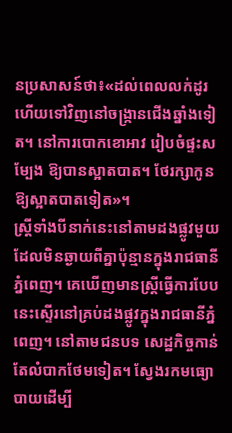នប្រសាសន៍ថា៖«ដល់ពេលលក់ដូរហើយទៅវិញនៅចង្ក្រានជើងឆ្នាំងទៀត។ នៅការបោកខោអាវ រៀបចំផ្ទះសម្បែង ឱ្យបានស្អាតបាត។ ថែរក្សាកូនឱ្យស្អាតបាតទៀត»។
ស្ត្រីទាំងបីនាក់នេះនៅតាមដងផ្លូវមួយ ដែលមិនឆ្ងាយពីគ្នាប៉ុន្មានក្នុងរាជធានីភ្នំពេញ។ គេឃើញមានស្ត្រីធ្វើការបែបនេះស្ទើរនៅគ្រប់ដងផ្លូវក្នុងរាជធានីភ្នំពេញ។ នៅតាមជនបទ សេដ្ឋកិច្ចកាន់តែលំបាកថែមទៀត។ ស្វែងរកមធ្យោបាយដើម្បី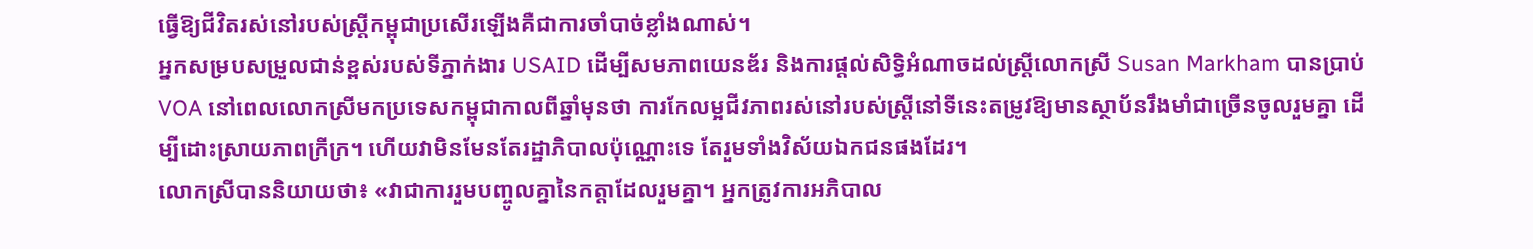ធ្វើឱ្យជីវិតរស់នៅរបស់ស្ត្រីកម្ពុជាប្រសើរឡើងគឺជាការចាំបាច់ខ្លាំងណាស់។
អ្នកសម្របសម្រួលជាន់ខ្ពស់របស់ទីភ្នាក់ងារ USAID ដើម្បីសមភាពយេនឌ័រ និងការផ្តល់សិទ្ធិអំណាចដល់ស្ត្រីលោកស្រី Susan Markham បានប្រាប់ VOA នៅពេលលោកស្រីមកប្រទេសកម្ពុជាកាលពីឆ្នាំមុនថា ការកែលម្អជីវភាពរស់នៅរបស់ស្ត្រីនៅទីនេះតម្រូវឱ្យមានស្ថាប័នរឹងមាំជាច្រើនចូលរួមគ្នា ដើម្បីដោះស្រាយភាពក្រីក្រ។ ហើយវាមិនមែនតែរដ្ឋាភិបាលប៉ុណ្ណោះទេ តែរួមទាំងវិស័យឯកជនផងដែរ។
លោកស្រីបាននិយាយថា៖ «វាជាការរួមបញ្ចូលគ្នានៃកត្តាដែលរួមគ្នា។ អ្នកត្រូវការអភិបាល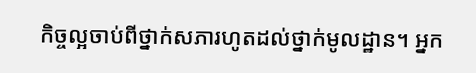កិច្ចល្អចាប់ពីថ្នាក់សភារហូតដល់ថ្នាក់មូលដ្ឋាន។ អ្នក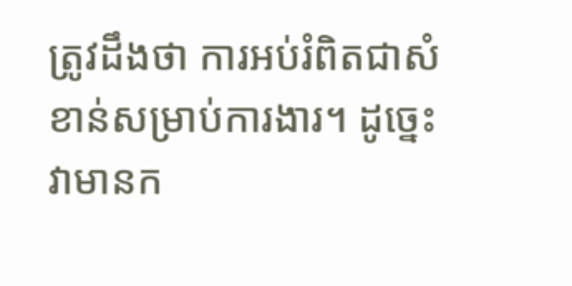ត្រូវដឹងថា ការអប់រំពិតជាសំខាន់សម្រាប់ការងារ។ ដូច្នេះ វាមានក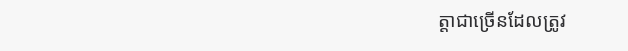ត្តាជាច្រើនដែលត្រូវ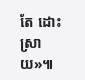តែ ដោះស្រាយ»៕